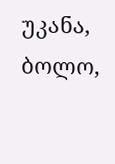უკანა, ბოლო,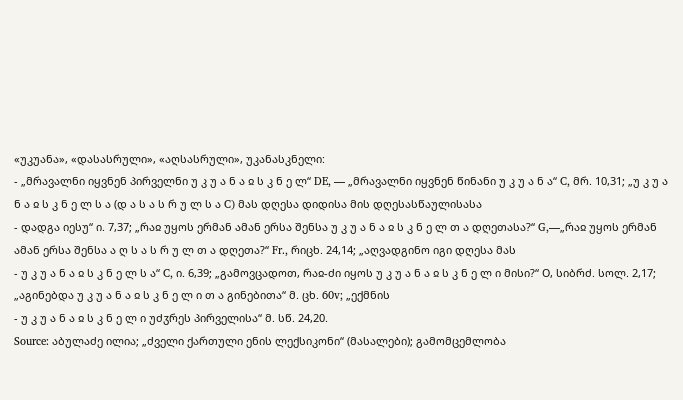«უკუანა», «დასასრული», «აღსასრული», უკანასკნელი:
- „მრავალნი იყვნენ პირველნი უ კ უ ა ნ ა ჲ ს კ ნ ე ლ“ DE, — „მრავალნი იყვნენ წინანი უ კ უ ა ნ ა“ C, მრ. 10,31; „უ კ უ ა ნ ა ჲ ს კ ნ ე ლ ს ა (დ ა ს ა ს რ უ ლ ს ა C) მას დღესა დიდისა მის დღესასწაულისასა
- დადგა იესუ“ ი. 7,37; „რაჲ უყოს ერმან ამან ერსა შენსა უ კ უ ა ნ ა ჲ ს კ ნ ე ლ თ ა დღეთასა?“ G,—„რაჲ უყოს ერმან ამან ერსა შენსა ა ღ ს ა ს რ უ ლ თ ა დღეთა?“ Fr., რიცხ. 24,14; „აღვადგინო იგი დღესა მას
- უ კ უ ა ნ ა ჲ ს კ ნ ე ლ ს ა“ C, ი. 6,39; „გამოვცადოთ, რაჲ-ძი იყოს უ კ უ ა ნ ა ჲ ს კ ნ ე ლ ი მისი?“ О, სიბრძ. სოლ. 2,17; „აგინებდა უ კ უ ა ნ ა ჲ ს კ ნ ე ლ ი თ ა გინებითა“ მ. ცხ. 60v; „ექმნის
- უ კ უ ა ნ ა ჲ ს კ ნ ე ლ ი უძჳრეს პირველისა“ მ. სწ. 24,20.
Source: აბულაძე ილია; „ძველი ქართული ენის ლექსიკონი“ (მასალები); გამომცემლობა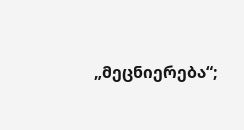„მეცნიერება“;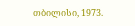თბილისი, 1973.